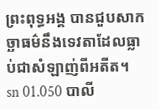ព្រះពុទ្ធអង្គ បានជួបសាកច្ឆាធម៌នឹងទេវតាដែលធ្លាប់ជាសំឡាញ់ពីអតីត។
sn 01.050 បាលី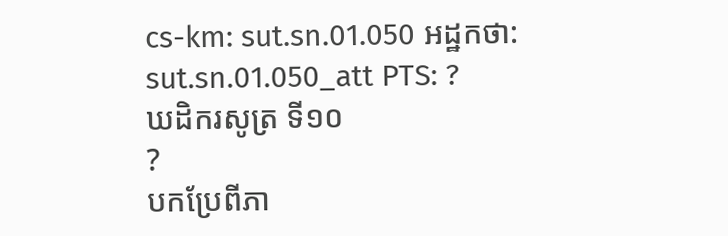cs-km: sut.sn.01.050 អដ្ឋកថា: sut.sn.01.050_att PTS: ?
ឃដិករសូត្រ ទី១០
?
បកប្រែពីភា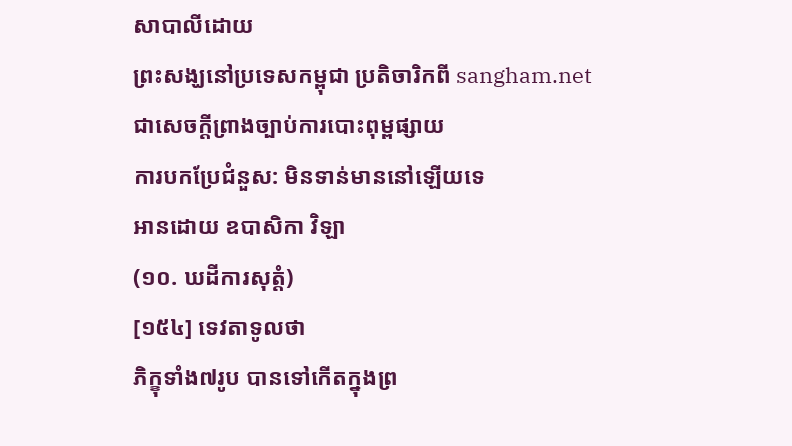សាបាលីដោយ
ព្រះសង្ឃនៅប្រទេសកម្ពុជា ប្រតិចារិកពី sangham.net ជាសេចក្តីព្រាងច្បាប់ការបោះពុម្ពផ្សាយ
ការបកប្រែជំនួស: មិនទាន់មាននៅឡើយទេ
អានដោយ ឧបាសិកា វិឡា
(១០. ឃដីការសុត្តំ)
[១៥៤] ទេវតាទូលថា
ភិក្ខុទាំង៧រូប បានទៅកើតក្នុងព្រ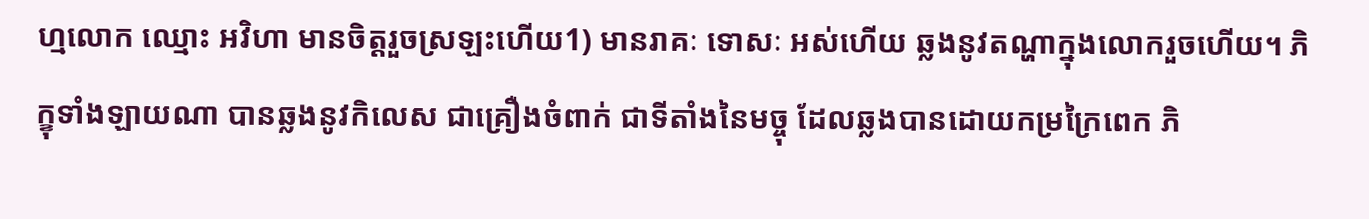ហ្មលោក ឈ្មោះ អវិហា មានចិត្តរួចស្រឡះហើយ1) មានរាគៈ ទោសៈ អស់ហើយ ឆ្លងនូវតណ្ហាក្នុងលោករួចហើយ។ ភិក្ខុទាំងឡាយណា បានឆ្លងនូវកិលេស ជាគ្រឿងចំពាក់ ជាទីតាំងនៃមច្ចុ ដែលឆ្លងបានដោយកម្រក្រៃពេក ភិ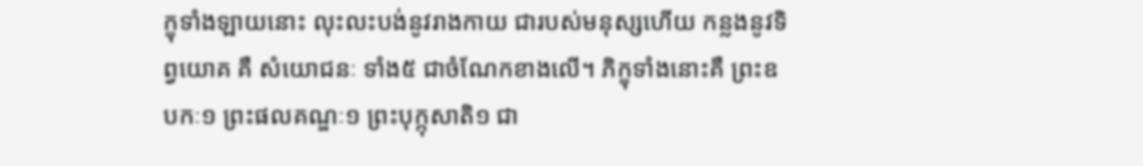ក្ខុទាំងឡាយនោះ លុះលះបង់នូវរាងកាយ ជារបស់មនុស្សហើយ កន្លងនូវទិព្វយោគ គឺ សំយោជនៈ ទាំង៥ ជាចំណែកខាងលើ។ ភិក្ខុទាំងនោះគឺ ព្រះឧបកៈ១ ព្រះផលគណ្ឌៈ១ ព្រះបុក្កុសាតិ១ ជា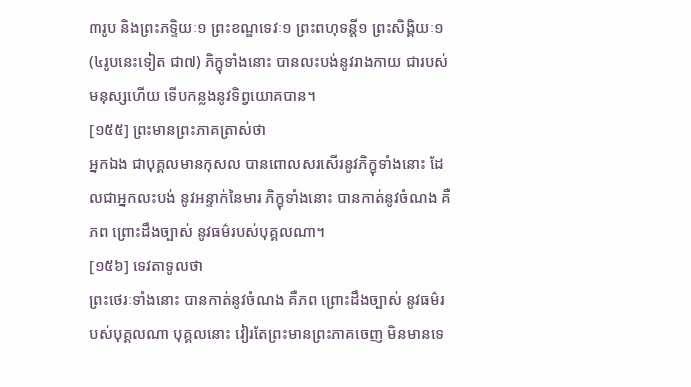៣រូប និងព្រះភទ្ទិយៈ១ ព្រះខណ្ឌទេវៈ១ ព្រះពហុទន្តី១ ព្រះសិង្គិយៈ១ (៤រូបនេះទៀត ជា៧) ភិក្ខុទាំងនោះ បានលះបង់នូវរាងកាយ ជារបស់មនុស្សហើយ ទើបកន្លងនូវទិព្វយោគបាន។
[១៥៥] ព្រះមានព្រះភាគត្រាស់ថា
អ្នកឯង ជាបុគ្គលមានកុសល បានពោលសរសើរនូវភិក្ខុទាំងនោះ ដែលជាអ្នកលះបង់ នូវអន្ទាក់នៃមារ ភិក្ខុទាំងនោះ បានកាត់នូវចំណង គឺភព ព្រោះដឹងច្បាស់ នូវធម៌របស់បុគ្គលណា។
[១៥៦] ទេវតាទូលថា
ព្រះថេរៈទាំងនោះ បានកាត់នូវចំណង គឺភព ព្រោះដឹងច្បាស់ នូវធម៌របស់បុគ្គលណា បុគ្គលនោះ វៀរតែព្រះមានព្រះភាគចេញ មិនមានទេ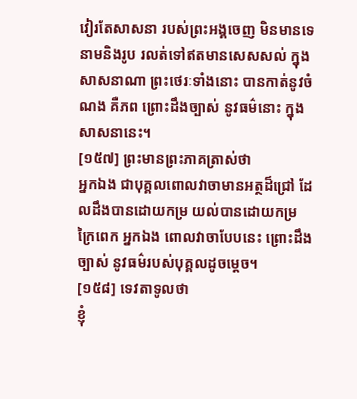វៀរតែសាសនា របស់ព្រះអង្គចេញ មិនមានទេ នាមនិងរូប រលត់ទៅឥតមានសេសសល់ ក្នុងសាសនាណា ព្រះថេរៈទាំងនោះ បានកាត់នូវចំណង គឺភព ព្រោះដឹងច្បាស់ នូវធម៌នោះ ក្នុងសាសនានេះ។
[១៥៧] ព្រះមានព្រះភាគត្រាស់ថា
អ្នកឯង ជាបុគ្គលពោលវាចាមានអត្ថដ៏ជ្រៅ ដែលដឹងបានដោយកម្រ យល់បានដោយកម្រក្រៃពេក អ្នកឯង ពោលវាចាបែបនេះ ព្រោះដឹងច្បាស់ នូវធម៌របស់បុគ្គលដូចម្តេច។
[១៥៨] ទេវតាទូលថា
ខ្ញុំ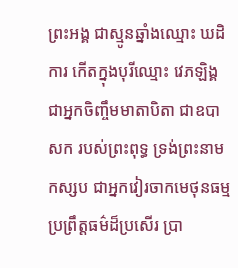ព្រះអង្គ ជាស្មូនឆ្នាំងឈ្មោះ ឃដិការ កើតក្នុងបុរីឈ្មោះ វេភឡិង្គ ជាអ្នកចិញ្ចឹមមាតាបិតា ជាឧបាសក របស់ព្រះពុទ្ធ ទ្រង់ព្រះនាមកស្សប ជាអ្នកវៀរចាកមេថុនធម្ម ប្រព្រឹត្តធម៌ដ៏ប្រសើរ ប្រា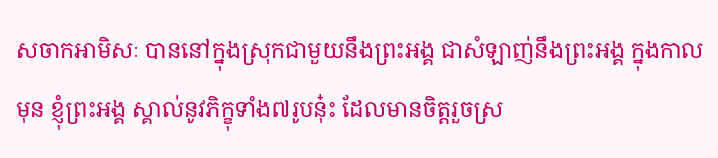សចាកអាមិសៈ បាននៅក្នុងស្រុកជាមួយនឹងព្រះអង្គ ជាសំឡាញ់នឹងព្រះអង្គ ក្នុងកាលមុន ខ្ញុំព្រះអង្គ ស្គាល់នូវភិក្ខុទាំង៧រូបនុ៎ះ ដែលមានចិត្តរួចស្រ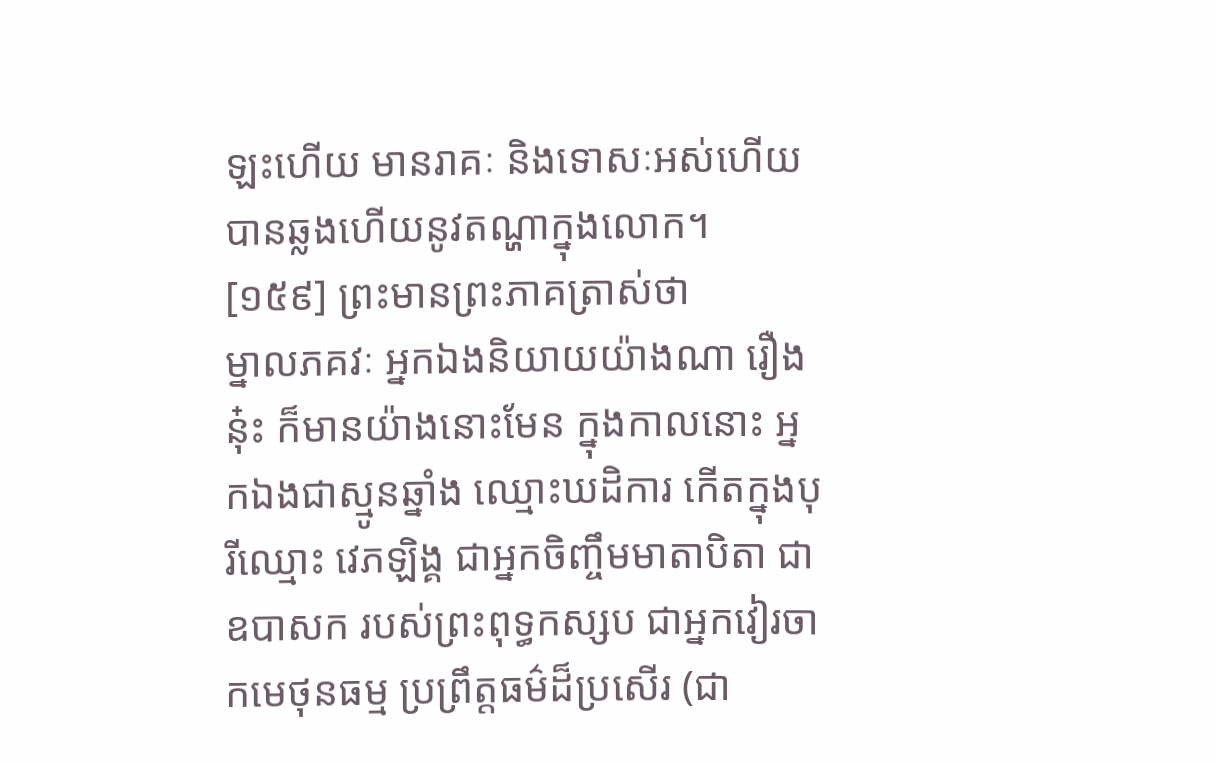ឡះហើយ មានរាគៈ និងទោសៈអស់ហើយ បានឆ្លងហើយនូវតណ្ហាក្នុងលោក។
[១៥៩] ព្រះមានព្រះភាគត្រាស់ថា
ម្នាលភគវៈ អ្នកឯងនិយាយយ៉ាងណា រឿងនុ៎ះ ក៏មានយ៉ាងនោះមែន ក្នុងកាលនោះ អ្នកឯងជាស្មូនឆ្នាំង ឈ្មោះឃដិការ កើតក្នុងបុរីឈ្មោះ វេភឡិង្គ ជាអ្នកចិញ្ចឹមមាតាបិតា ជាឧបាសក របស់ព្រះពុទ្ធកស្សប ជាអ្នកវៀរចាកមេថុនធម្ម ប្រព្រឹត្តធម៌ដ៏ប្រសើរ (ជា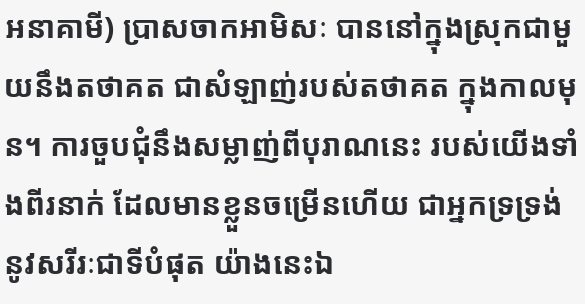អនាគាមី) ប្រាសចាកអាមិសៈ បាននៅក្នុងស្រុកជាមួយនឹងតថាគត ជាសំឡាញ់របស់តថាគត ក្នុងកាលមុន។ ការចួបជុំនឹងសម្លាញ់ពីបុរាណនេះ របស់យើងទាំងពីរនាក់ ដែលមានខ្លួនចម្រើនហើយ ជាអ្នកទ្រទ្រង់នូវសរីរៈជាទីបំផុត យ៉ាងនេះឯ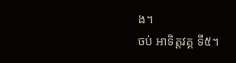ង។
ចប់ អាទិត្តវគ្គ ទី៥។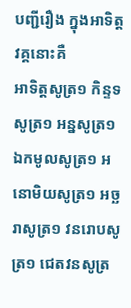បញ្ជីរឿង ក្នុងអាទិត្តវគ្គនោះគឺ
អាទិត្តសូត្រ១ កិន្ទទសូត្រ១ អន្នសូត្រ១ ឯកមូលសូត្រ១ អនោមិយសូត្រ១ អច្ឆរាសូត្រ១ វនរោបសូត្រ១ ជេតវនសូត្រ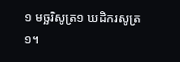១ មច្ឆរិសូត្រ១ ឃដិករសូត្រ១។